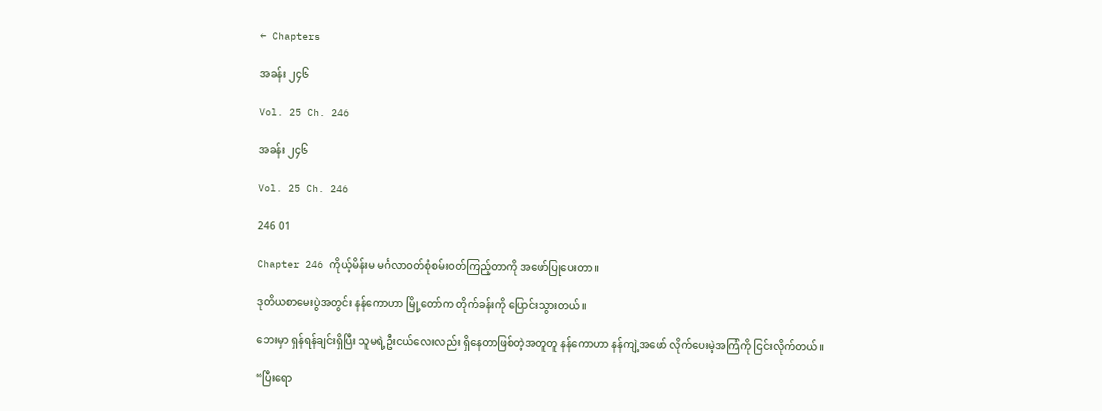← Chapters

အခန်း ၂၄၆

Vol. 25 Ch. 246

အခန်း ၂၄၆

Vol. 25 Ch. 246

246 01

Chapter 246 ကိုယ့်မိန်းမ မင်္ဂလာ၀တ်စုံစမ်း၀တ်ကြည့်တာကို အဖော်ပြုပေးတာ။

ဒုတိယစာမေးပွဲအတွင်း နန်ကောဟာ မြို့တော်က တိုက်ခန်းကို ပြောင်းသွားတယ်။

ဘေးမှာ ရှန်ရန်ချင်းရှိပြီး သူမရဲ့ဦးငယ်လေးလည်း ရှိနေတာဖြစ်တဲ့အတူတူ နန်ကောဟာ နန်ကျဲ့အဖော် လိုက်ပေးမဲ့အကြံကို ငြင်းလိုက်တယ်။

“ပြီးရော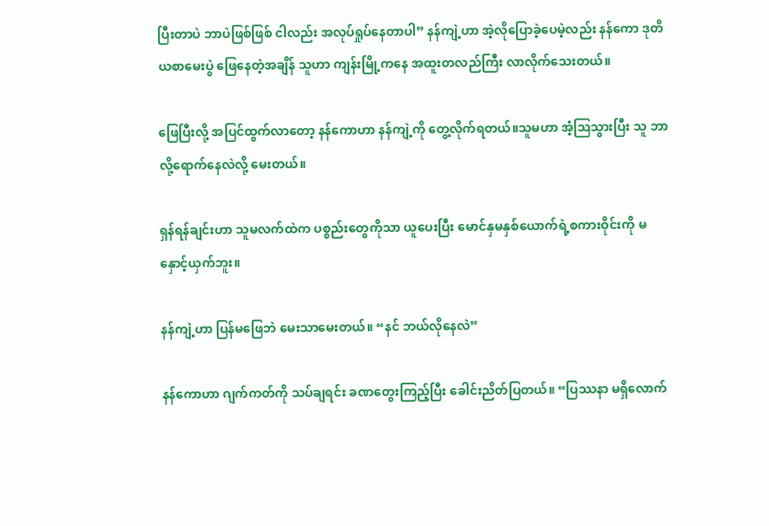ပြီးတာပဲ ဘာပဲဖြစ်ဖြစ် ငါလည်း အလုပ်ရှုပ်နေတာပါ” နန်ကျဲ့ဟာ အဲ့လိုပြောခဲ့ပေမဲ့လည်း နန်ကော ဒုတိယစာမေးပွဲ ဖြေ‌နေတဲ့အချိန် သူဟာ ကျန်းမြို့ကနေ အထူးတလည်ကြီး လာလိုက်သေးတယ်။

ဖြေပြီးလို့ အပြင်ထွက်လာတော့ နန်ကောဟာ နန်ကျဲ့ကို တွေ့လိုက်ရတယ်။သူမဟာ အံ့ဩသွားပြီး သူ ဘာလို့ရောက်နေလဲလို့ မေးတယ်။

ရှန်ရန်ချင်းဟာ သူမလက်ထဲက ပစ္စည်းတွေကိုသာ ယူပေးပြီး မောင်နှမနှစ်ယောက်ရဲ့စကားဝိုင်းကို မနှောင့်ယှက်ဘူး။

နန်ကျဲ့ဟာ ပြန်မဖြေဘဲ မေးသာမေးတယ်။ “နင် ဘယ်လိုနေလဲ”

နန်ကောဟာ ဂျက်ကတ်ကို သပ်ချရင်း ခဏတွေးကြည့်ပြီး ခေါင်းညိတ်ပြတယ်။ “ပြဿနာ မရှိလောက်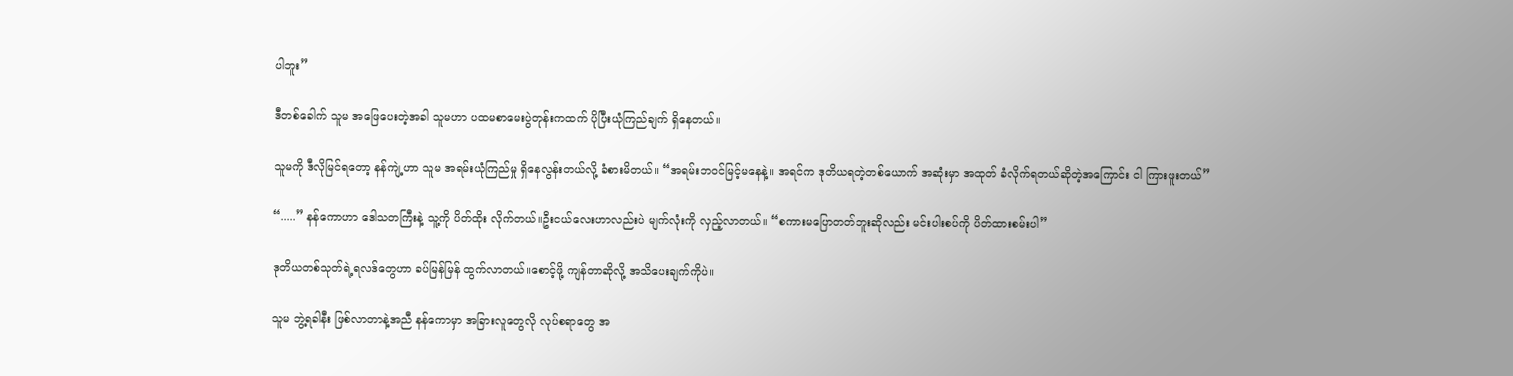ပါဘူး”

ဒီတစ်ခေါက် သူမ အဖြေပေးတဲ့အခါ သူမဟာ ပထမစာမေးပွဲတုန်းကထက် ပိုပြီးယုံကြည်ချက် ရှိနေတယ်။

သူမကို ဒီလိုမြင်ရတော့ နန်ကျဲ့ဟာ သူမ အရမ်းယုံကြည်မှု ရှိနေလွန်းတယ်လို့ ခံစားမိတယ်။ “အရမ်းဘ၀င်မြင့်မနေနဲ့။ အရင်က ဒုတိယရတဲ့တစ်ယောက် အဆုံးမှာ အထုတ် ခံလိုက်ရတယ်ဆိုတဲ့အကြောင်း ငါ ကြားဖူးတယ်”

“.....” နန်ကောဟာ ‌ဒေါသတကြီးနဲ့ သူ့ကို ပိတ်ထိုး လိုက်တယ်။ဦးငယ်လေးဟာလည်းပဲ မျက်လုံးကို လှည့်လာတယ်။ “စကားမပြောတတ်ဘူးဆိုလည်း မင်းပါးစပ်ကို ပိတ်ထားစမ်းပါ”

ဒုတိယတစ်သုတ်ရဲ့ရလဒ်တွေဟာ ခပ်မြန်မြန် ထွက်လာတယ်။စောင့်ဖို့ ကျန်တာဆိုလို့ အသိပေးချက်ကိုပဲ။

သူမ ဘွဲ့ရခါနီး ဖြစ်လာတာနဲ့အညီ နန်ကောမှာ အခြားလူတွေလို လုပ်စရာတွေ အ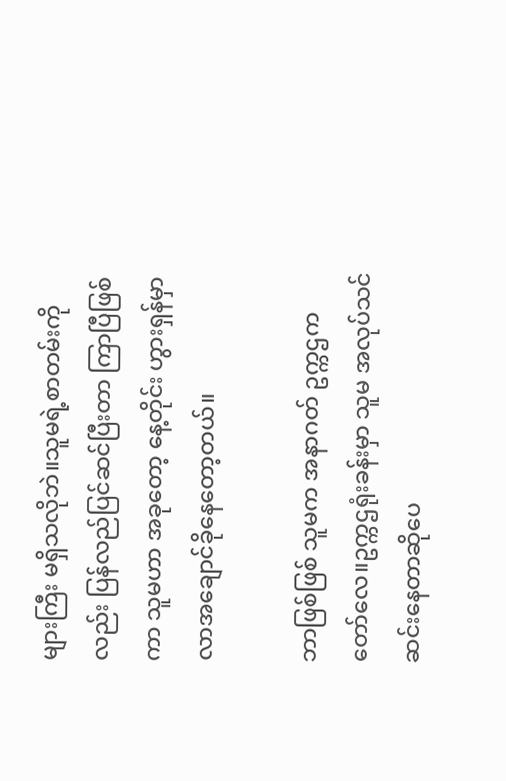များကြီး မရှိသလိုဘဲ။သူမရဲ့စာတမ်းကိုလည်း ပြန်လည်ပြင်ဆင်ပြီးတာ ကြာပြီဖြစ်ကာ သူမဟာ အခုတော့ နေ့တိုင်း ဟွားရှန်မှာ လာ‌အချောင်ခိုနေတော့တယ်။

ဘာဖြစ်ဖြစ် သူမက အနာဂတ် ဥက္ကဌကတော်လေ။ဥက္ကဌရုံးခန်းမှာ သူမ အလုပ်သင် ဆင်းနေတာဆိုပေ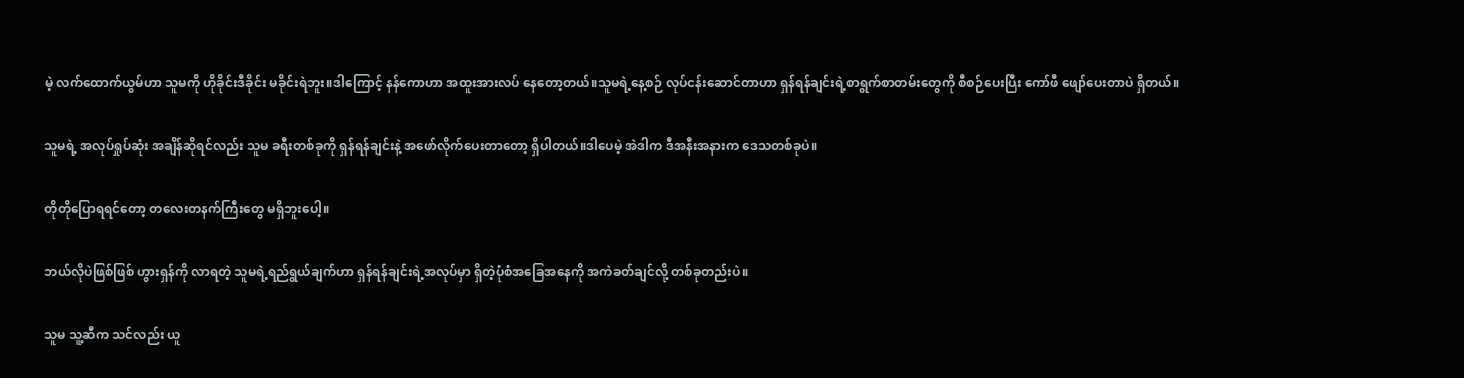မဲ့ လက်ထောက်ယွမ်ဟာ သူမကို ဟိုခိုင်းဒီခိုင်း မခိုင်းရဲဘူး။ဒါကြောင့် နန်ကောဟာ အထူးအားလပ် နေတော့တယ်။သူမရဲ့နေ့စဉ် လုပ်ငန်းဆောင်တာဟာ ရှန်ရန်ချင်းရဲ့စာရွက်စာတမ်းတွေကို စီစဉ်ပေးပြီး ကော်ဖီ ဖျော်ပေးတာပဲ ရှိတယ်။

သူမရဲ့ အလုပ်ရှုပ်ဆုံး အချိန်ဆိုရင်လည်း သူမ ခရီးတစ်ခုကို ရှန်ရန်ချင်းနဲ့ အဖော်လိုက်ပေးတာတော့ ရှိပါတယ်။ဒါပေမဲ့ အဲဒါက ဒီအနီးအနားက ဒေသတစ်ခုပဲ။

တိုတိုပြောရရင်တော့ တလေးတနက်ကြီးတွေ မရှိဘူးပေါ့။

ဘယ်လိုပဲဖြစ်ဖြစ် ဟွားရှန်ကို လာရတဲ့ သူမရဲ့ရည်ရွယ်ချက်ဟာ ရှန်ရန်ချင်းရဲ့အလုပ်မှာ ရှိတဲ့ပုံစံအခြေအနေကို အကဲခတ်ချင်လို့ တစ်ခုတည်းပဲ။

သူမ သူ့ဆီက‌ သင်လည်း ယူ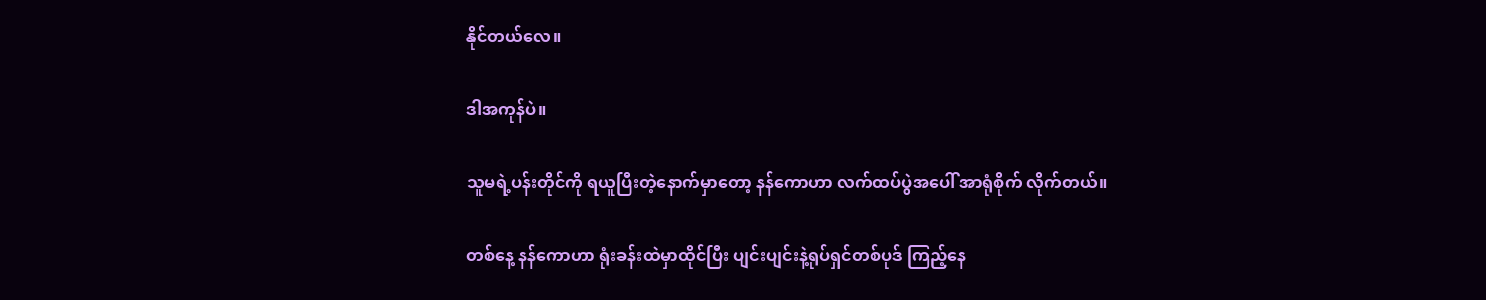နိုင်တယ်လေ။

ဒါအကုန်ပဲ။

သူမရဲ့ပန်းတိုင်ကို ရယူပြီးတဲ့နောက်မှာတော့ နန်ကောဟာ လက်ထပ်ပွဲအပေါ် အာရုံစိုက် လိုက်တယ်။

တစ်နေ့ နန်ကောဟာ ရုံးခန်းထဲမှာထိုင်ပြီး ပျင်းပျင်းနဲ့ရုပ်ရှင်တစ်ပုဒ် ကြည့်နေ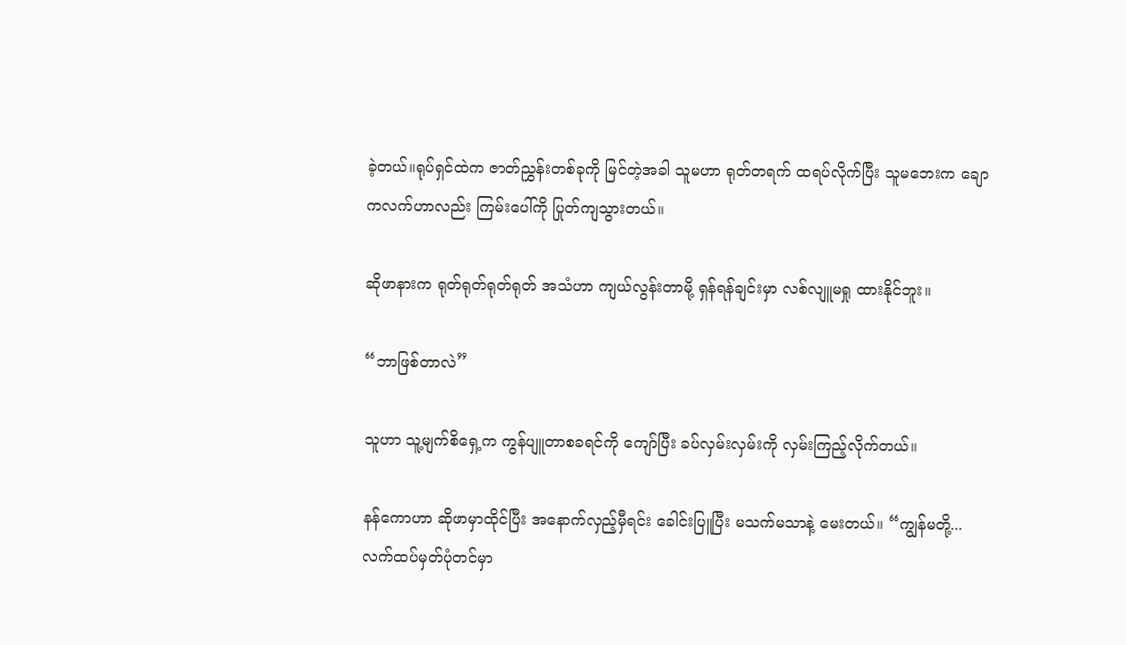ခဲ့တယ်။ရုပ်ရှင်ထဲက ဇာတ်ညွှန်းတစ်ခုကို မြင်တဲ့အခါ သူမဟာ ရုတ်တရက် ထရပ်လိုက်ပြီး သူမဘေးက ချောကလက်ဟာလည်း ကြမ်းပေါ်ကို ပြုတ်ကျသွားတယ်။

ဆိုဖာနားက ရုတ်ရုတ်ရုတ်ရုတ် အသံဟာ ကျယ်လွန်းတာမို့ ရှန်ရန်ချင်းမှာ လစ်လျူမရှု ထားနိုင်ဘူး။

“ဘာဖြစ်တာလဲ”

သူဟာ သူ့မျက်စိရှေ့က ကွန်ပျူတာစခရင်ကို ကျော်ပြီး ခပ်လှမ်းလှမ်းကို လှမ်းကြည့်လိုက်တယ်။

နန်ကောဟာ ဆိုဖာမှာထိုင်ပြီး အနောက်လှည့်မှီရင်း ခေါင်းပြူပြီး မသက်မသာနဲ့ မေးတယ်။ “ကျွန်မတို့...လက်ထပ်မှတ်ပုံတင်မှာ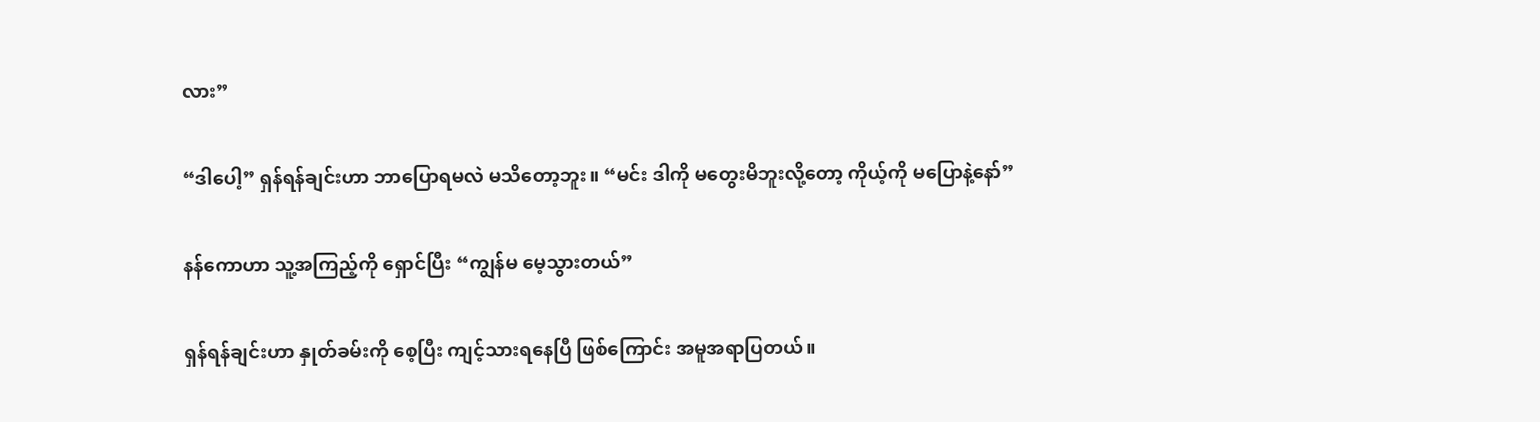လား”

“ဒါပေါ့” ရှန်ရန်ချင်းဟာ ဘာပြောရမလဲ မသိတော့ဘူး။ “မင်း ဒါကို မတွေးမိဘူးလို့တော့ ကိုယ့်ကို မပြောနဲ့နော်”

နန်ကောဟာ သူ့အကြည့်ကို ရှောင်ပြီး “ကျွန်မ မေ့သွားတယ်”

ရှန်ရန်ချင်းဟာ နှုတ်ခမ်းကို စေ့ပြီး ကျင့်သားရနေပြီ ဖြစ်ကြောင်း အမူအရာပြတယ်။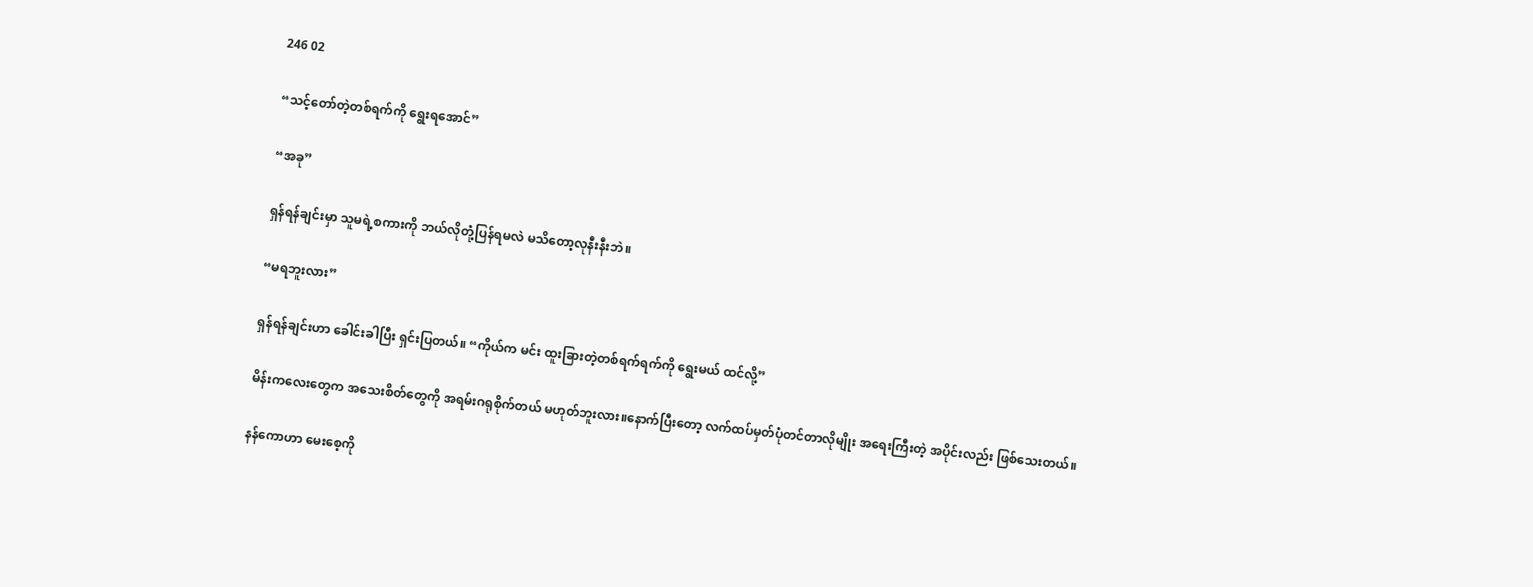246 02

“သင့်တော်တဲ့တစ်ရက်ကို ရွေးရအောင်”

“အခု”

ရှန်ရန်ချင်းမှာ သူမရဲ့စကားကို ဘယ်လိုတုံ့ပြန်ရမလဲ မသိတော့လုနီးနီးဘဲ။

“မရဘူးလား”

ရှန်ရန်ချင်းဟာ ခေါင်းခါပြီး ရှင်းပြတယ်။ “ကိုယ်က မင်း ထူးခြားတဲ့တစ်ရက်ရက်ကို ရွေးမယ် ထင်လို့”

မိန်းကလေးတွေက အသေးစိတ်တွေကို အရမ်းဂရုစိုက်တယ် မဟုတ်ဘူးလား။နောက်ပြီးတော့ လက်ထပ်မှတ်ပုံတင်တာလိုမျိုး အရေးကြီးတဲ့ အပိုင်းလည်း ဖြစ်သေးတယ်။

နန်ကောဟာ မေးစေ့ကို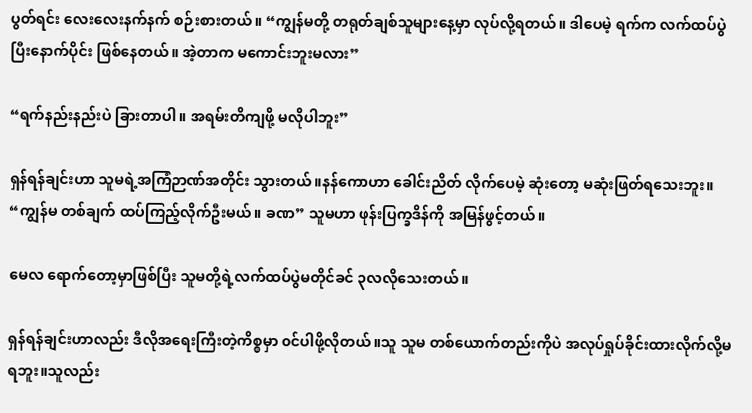ပွတ်ရင်း လေးလေးနက်နက် စဉ်းစားတယ်။ “ကျွန်မတို့ တရုတ်ချစ်သူများနေ့မှာ လုပ်လို့ရတယ်။ ဒါပေမဲ့ ရက်က လက်ထပ်ပွဲပြီးနောက်ပိုင်း ဖြစ်နေတယ်။ အဲ့တာက မကောင်းဘူးမလား”

“ရက်နည်းနည်းပဲ ခြားတာပါ။ အရမ်းတိကျဖို့ မလိုပါဘူး”

ရှန်ရန်ချင်းဟာ သူမရဲ့အကြံဉာဏ်အတိုင်း သွားတယ်။နန်ကောဟာ ခေါင်းညိတ် လိုက်ပေမဲ့ ဆုံးတော့ မဆုံးဖြတ်ရသေးဘူး။ “ကျွန်မ တစ်ချက် ထပ်ကြည့်လိုက်ဦးမယ်။ ခဏ” သူမဟာ ဖုန်းပြက္ခဒိန်ကို အမြန်ဖွင့်တယ်။

မေလ ရောက်တော့မှာဖြစ်ပြီး သူမတို့ရဲ့လက်ထပ်ပွဲမတိုင်ခင် ၃လလိုသေးတယ်။

ရှန်ရန်ချင်းဟာလည်း ဒီလိုအရေးကြီးတဲ့ကိစ္စမှာ ၀င်ပါဖို့လိုတယ်။သူ သူမ တစ်ယောက်တည်းကိုပဲ အလုပ်ရှုပ်ခိုင်းထားလိုက်လို့မရဘူး။သူလည်း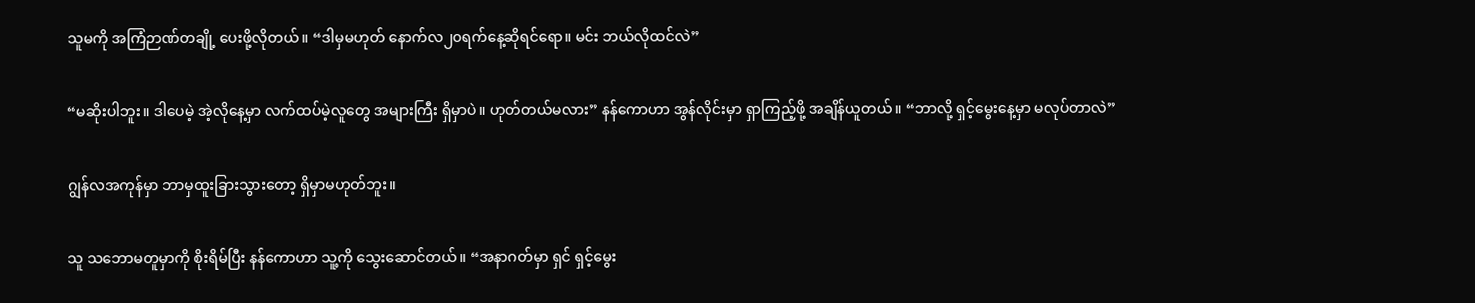သူမကို အကြံဉာဏ်တချို့ ပေးဖို့လိုတယ်။ “ဒါမှမဟုတ် နောက်လ၂၀ရက်နေ့ဆိုရင်ရော။ မင်း ဘယ်လိုထင်လဲ”

“မဆိုးပါဘူး။ ဒါပေမဲ့ အဲ့လိုနေ့မှာ လက်ထပ်မဲ့လူတွေ အများကြီး ရှိမှာပဲ။ ဟုတ်တယ်မလား” နန်ကောဟာ အွန်လိုင်းမှာ ရှာကြည့်ဖို့ အချိန်ယူတယ်။ “ဘာလို့ ရှင့်မွေးနေ့မှာ မလုပ်တာလဲ”

ဂျွန်လအကုန်မှာ ဘာမှထူးခြားသွားတော့ ရှိမှာမဟုတ်ဘူး။

သူ သဘောမတူမှာကို စိုးရိမ်ပြီး နန်ကောဟာ သူ့ကို သွေးဆောင်တယ်။ “အနာဂတ်မှာ ရှင် ရှင့်မွေး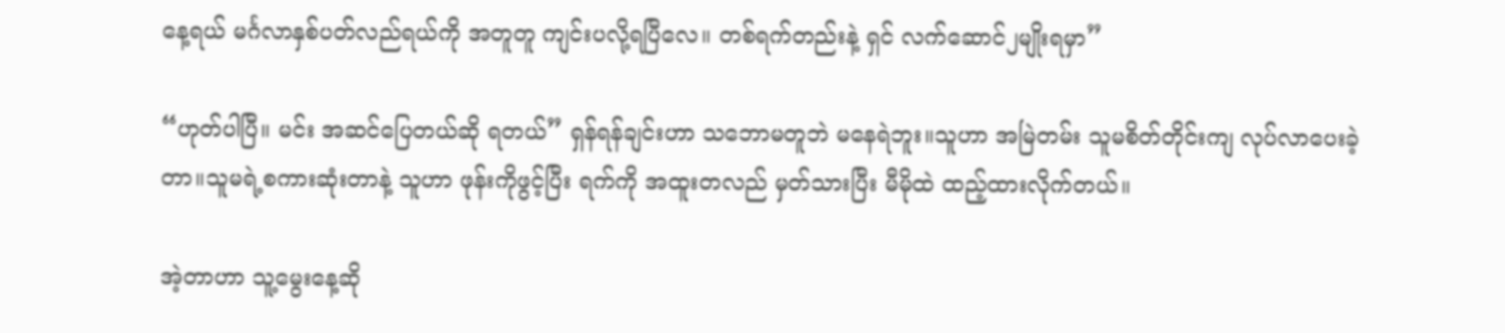နေ့ရယ် မင်္ဂလာနှစ်ပတ်လည်ရယ်ကို အတူတူ ကျင်းပလို့ရပြီလေ။ တစ်ရက်တည်းနဲ့ ရှင် လက်ဆောင်၂မျိုးရမှာ”

“ဟုတ်ပါပြီ။ မင်း အဆင်ပြေတယ်ဆို ရတယ်” ရှန်ရန်ချင်းဟာ သဘောမတူဘဲ မနေရဲဘူး။သူဟာ အမြဲတမ်း သူမစိတ်တိုင်းကျ လုပ်လာပေးခဲ့တာ။သူမရဲ့စကားဆုံးတာနဲ့ သူဟာ ဖုန်းကိုဖွင့်ပြီး ရက်ကို အထူးတလည် မှတ်သားပြီး မီမိုထဲ ထည့်ထားလိုက်တယ်။

အဲ့တာဟာ သူ့မွေးနေ့ဆို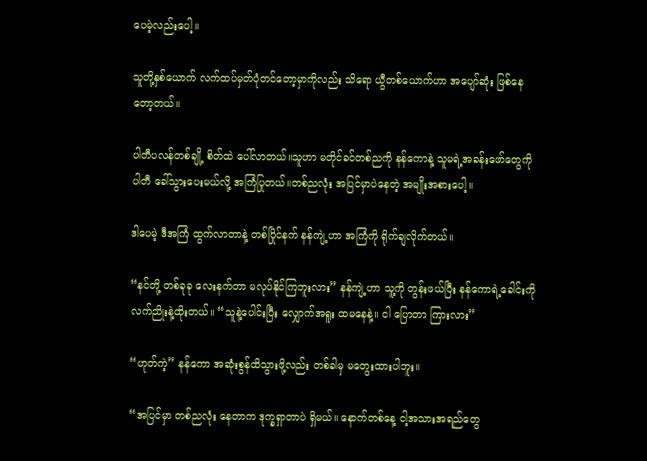ပေမဲ့လည်းပေါ့။

သူတို့နှစ်ယောက် လက်ထပ်မှတ်ပုံတင်တော့မှာကိုလည်း သိရော ယွီတစ်ယောက်ဟာ အပျော်ဆုံး ဖြစ်နေတော့တယ်။

ပါတီပလန်တစ်ချို့ စိတ်ထဲ ပေါ်လာတယ်။သူဟာ မတိုင်ခင်တစ်ညကို နန်ကောနဲ့ သူမရဲ့အခန်းဖော်တွေကို ပါတီ ခေါ်သွားပေးမယ်လို့ အကြံပြုတယ်။တစ်ညလုံး အပြင်မှာပဲနေတဲ့ အမျိုးအစားပေါ့။

ဒါပေမဲ့ ဒီအကြံ ထွက်လာတာနဲ့ တစ်ပြိုင်နက် နန်ကျဲ့ဟာ အကြံကို ရိုက်ချလိုက်တယ်။

“နင်တို့ တစ်ခုခု လေးနက်တာ မလုပ်နိုင်ကြဘူးလား” နန်ကျဲ့ဟာ သူ့ကို တွန်းဖယ်ပြီး နန်ကောရဲ့ခေါင်းကို လက်ညိုးနဲ့ထိုးတယ်။ “သူနဲ့ပေါင်းပြီး လျှောက်အရူး ထမနေနဲ့။ ငါ ပြောတာ ကြားလား”

“ဟုတ်ကဲ့” နန်ကော အဆုံးစွန်ထိသွားဖို့လည်း တစ်ခါမှ မတွေးထားပါဘူး။

“အပြင်မှာ တစ်ညလုံး နေတာက ဒုက္ခရှာတာပဲ ရှိမယ်။ နောက်တစ်နေ့ ငါ့အသားအရည်‌တွေ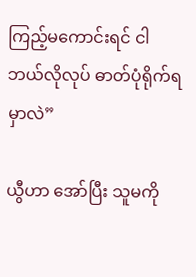ကြည့်မကောင်းရင် ငါ ဘယ်လိုလုပ် ဓာတ်ပုံရိုက်ရမှာလဲ”

ယွီဟာ အော်ပြီး သူမကို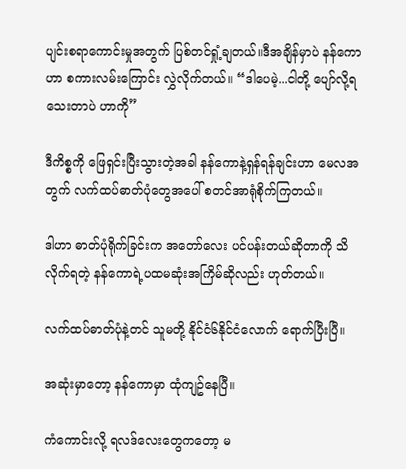ပျင်းစရာကောင်းမှုအတွက် ပြစ်တင်ရှုံ့ချတယ်။ဒီအချိန်မှာပဲ နန်ကောဟာ စကားလမ်းကြောင်း လွှဲလိုက်တယ်။ “ဒါပေမဲ့...ငါတို့ ပျော်လို့ရသေးတာပဲ ဟာကို”

ဒီကိစ္စကို ဖြေရှင်းပြီးသွားတဲ့အခါ နန်ကောနဲ့ရှန်ရန်ချင်းဟာ မေလအတွက် လက်ထပ်ဓာတ်ပုံတွေအပေါ် စတင်အာရုံစိုက်ကြတယ်။

ဒါဟာ ဓာတ်ပုံရိုက်ခြင်းက အတော်လေး ပင်ပန်းတယ်ဆိုတာကို သိလိုက်ရတဲ့ နန်ကောရဲ့ပထမဆုံးအကြိမ်ဆိုလည်း ဟုတ်တယ်။

လက်ထပ်ဓာတ်ပုံနဲ့တင် သူမတို့ နိုင်ငံ၆နိုင်ငံလောက် ရောက်ပြီးပြီ။

အဆုံးမှာတော့ နန်ကောမှာ ထုံကျဥ်နေပြီ။

ကံကောင်းလို့ ရလဒ်လေးတွေကတော့ မ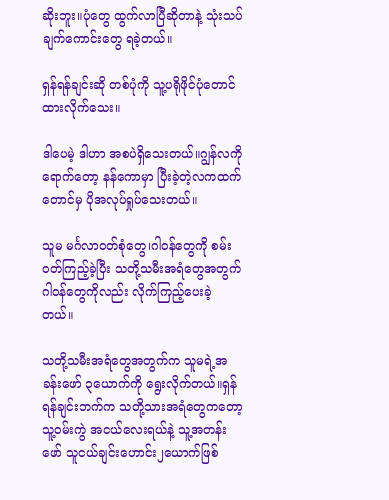ဆိုးဘူး။ပုံတွေ ထွက်လာပြီဆိုတာနဲ့ သုံးသပ်ချက်ကောင်းတွေ ရခဲ့တယ်။

ရှန်ရန်ချင်းဆို တစ်ပုံကို သူ့ပရိုဖိုင်ပုံတောင် ထားလိုက်သေး။

ဒါပေမဲ့ ဒါဟာ အစပဲရှိသေးတယ်။ဂျွန်လကို ရောက်တော့ နန်ကောမှာ ပြီးခဲ့တဲ့လကထက်တောင်မှ ပိုအလုပ်ရှုပ်သေးတယ်။

သူမ မင်္ဂလာ၀တ်စုံတွေ၊ဂါ၀န်တွေကို စမ်း၀တ်ကြည့်ခဲ့ပြီး သတို့သမီးအရံတွေအတွက် ဂါ၀န်တွေကိုလည်း လိုက်ကြည့်ပေးခဲ့တယ်။

သတို့သမီးအရံတွေအတွက်က သူမရဲ့အခန်းဖော် ၃ယောက်ကို ရွေးလိုက်တယ်။ရှန်ရန်ချင်းဘက်က သတို့သားအရံတွေကတော့ သူ့၀မ်းကွဲ အငယ်လေးရယ်နဲ့ သူ့အတန်းဖော် သူငယ်ချင်းဟောင်း၂ယောက်ဖြစ်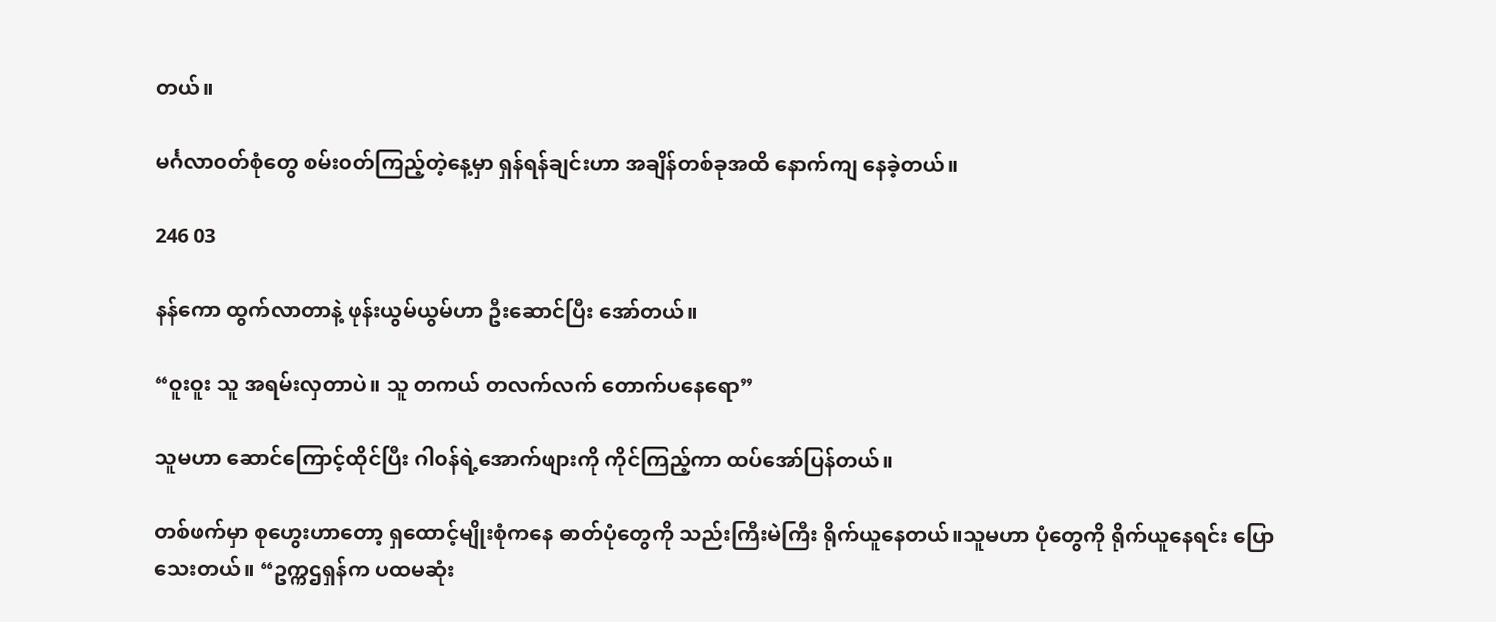တယ်။

မင်္ဂလာ၀တ်စုံတွေ စမ်း၀တ်ကြည့်တဲ့နေ့မှာ ရှန်ရန်ချင်းဟာ အချိန်တစ်ခုအထိ နောက်ကျ နေခဲ့တယ်။

246 03

နန်ကော ထွက်လာတာနဲ့ ဖုန်းယွမ်ယွမ်ဟာ ဦးဆောင်ပြီး အော်တယ်။

“ဝူးဝူး သူ အရမ်းလှတာပဲ။ သူ တကယ် တလက်လက် တောက်ပနေရော”

သူမဟာ ဆောင်ကြောင့်ထိုင်ပြီး ဂါ၀န်ရဲ့အောက်ဖျားကို ကိုင်ကြည့်ကာ ထပ်အော်ပြန်တယ်။

တစ်ဖက်မှာ စုဟွေးဟာတော့ ရှထောင့်မျိုးစုံကနေ ဓာတ်ပုံတွေကို သည်းကြီးမဲကြီး ရိုက်ယူနေတယ်။သူမဟာ ပုံတွေကို ရိုက်ယူနေရင်း ပြောသေးတယ်။ “ဥက္ကဌရှန်က ပထမဆုံး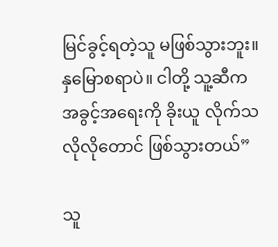မြင်ခွင့်ရတဲ့သူ မဖြစ်သွားဘူး။ နှမြောစရာပဲ။ ငါတို့ သူ့ဆီက အခွင့်အရေးကို ခိုးယူ လိုက်သလိုလိုတောင် ဖြစ်သွားတယ်”

သူ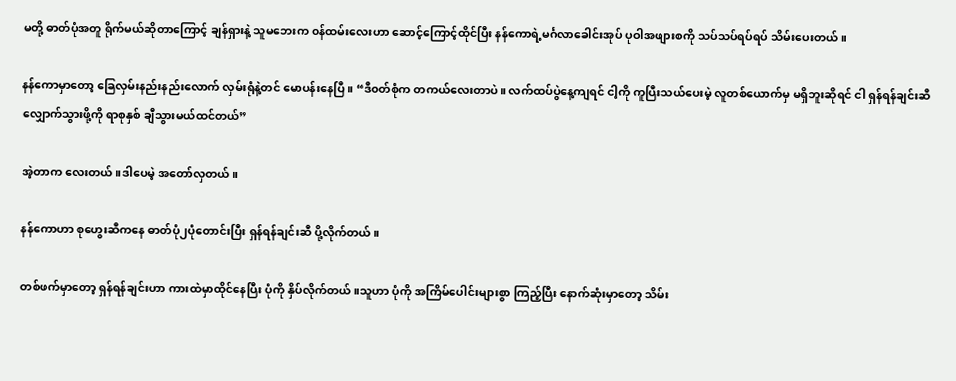မတို့ ဓာတ်ပုံအတူ ရိုက်မယ်ဆိုတာကြောင့် ချန်ရှားနဲ့ သူမဘေးက ၀န်ထမ်းလေးဟာ ဆောင့်ကြောင့်ထိုင်ပြီး နန်ကောရဲ့မင်္ဂလာခေါင်းအုပ် ပုဝါအဖျားစကို သပ်သပ်ရပ်ရပ် သိမ်းပေးတယ်။

နန်ကောမှာတော့ ခြေ‌လှမ်းနည်းနည်းလောက် လှမ်းရုံနဲ့တင် မောပန်းနေပြီ။ “ဒီ၀တ်စုံက တကယ်လေးတာပဲ။ လက်ထပ်ပွဲနေ့ကျရင် ငါ့ကို ကူပြီးသယ်ပေးမဲ့ လူတစ်ယောက်မှ မရှိဘူးဆိုရင် ငါ ရှန်ရန်ချင်းဆီ လျှောက်သွားဖို့ကို ရာစုနှစ် ချီသွားမယ်ထင်တယ်”

အဲ့တာက လေးတယ်။ဒါပေမဲ့ အတော်လှတယ်။

နန်ကောဟာ စုဟွေးဆီကနေ ဓာတ်ပုံ၂ပုံတောင်းပြီး ရှန်ရန်ချင်းဆီ ပို့လိုက်တယ်။

တစ်ဖက်မှာတော့ ရှန်ရန်ချင်းဟာ ကားထဲမှာထိုင်နေပြီး ပုံကို နှိပ်လိုက်တယ်။သူဟာ ပုံကို အကြိမ်ပေါင်းများစွာ ကြည့်ပြီး နောက်ဆုံးမှာတော့ သိမ်း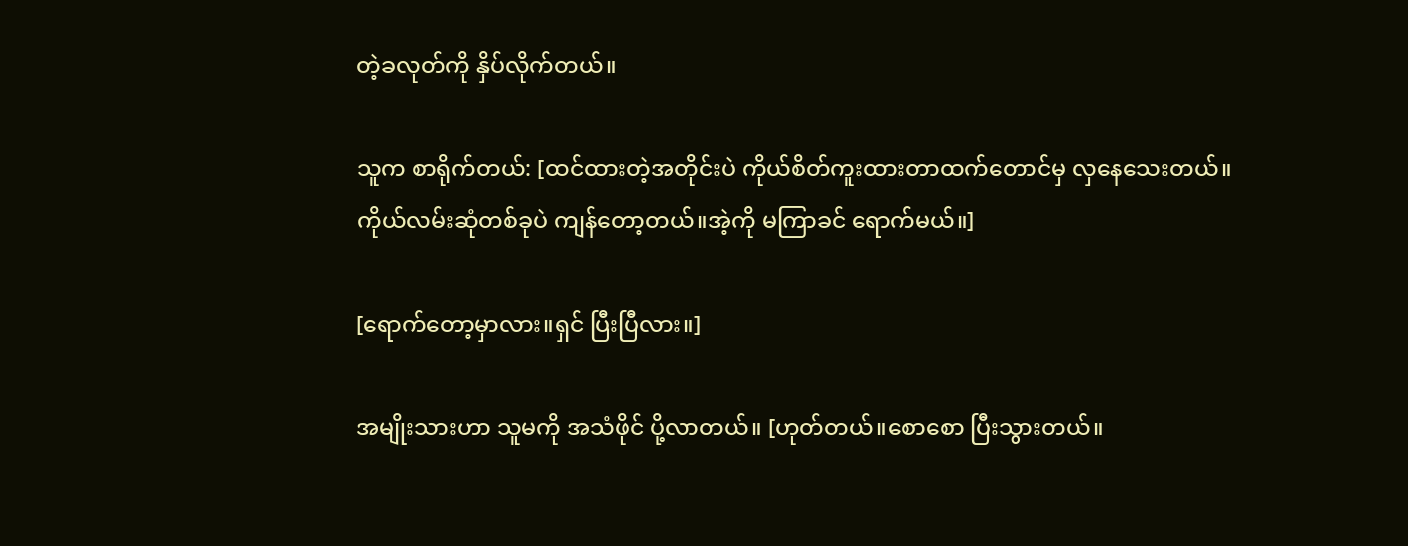တဲ့ခလုတ်ကို နှိပ်လိုက်တယ်။

သူက စာရိုက်တယ်: [ထင်ထားတဲ့အတိုင်းပဲ ကိုယ်စိတ်ကူးထားတာထက်တောင်မှ လှနေသေးတယ်။ကိုယ်‌လမ်းဆုံတစ်ခုပဲ ကျန်တော့တယ်။အဲ့ကို မကြာခင် ရောက်မယ်။]

[ရောက်တော့မှာလား။ရှင် ပြီးပြီလား။]

အမျိုးသားဟာ သူမကို အသံဖိုင် ပို့လာတယ်။ [ဟုတ်တယ်။စောစော ပြီးသွားတယ်။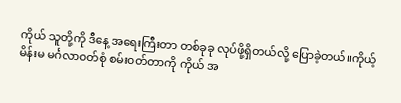ကိုယ် သူတို့ကို ဒီနေ့ အရေးကြီးတာ တစ်ခုခု လုပ်ဖို့ရှိတယ်လို့ ပြောခဲ့တယ်။ကိုယ့်မိန်းမ မင်္ဂလာ၀တ်စုံ စမ်း၀တ်တာကို ကိုယ် အ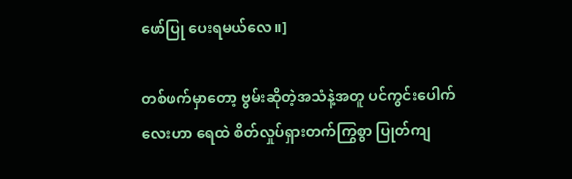ဖော်ပြု ပေးရမယ်လေ။]

တစ်ဖက်မှာတော့ ဗွမ်းဆိုတဲ့အသံနဲ့အတူ ပင်ကွင်းပေါက်လေးဟာ ရေထဲ စိတ်လှုပ်ရှားတက်ကြွစွာ ပြုတ်ကျ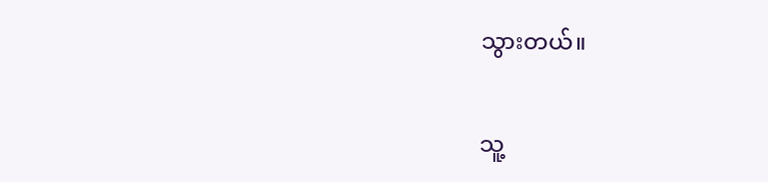သွားတယ်။

သူ့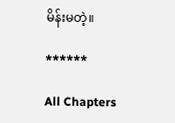မိန်းမတဲ့။

******

All Chapters